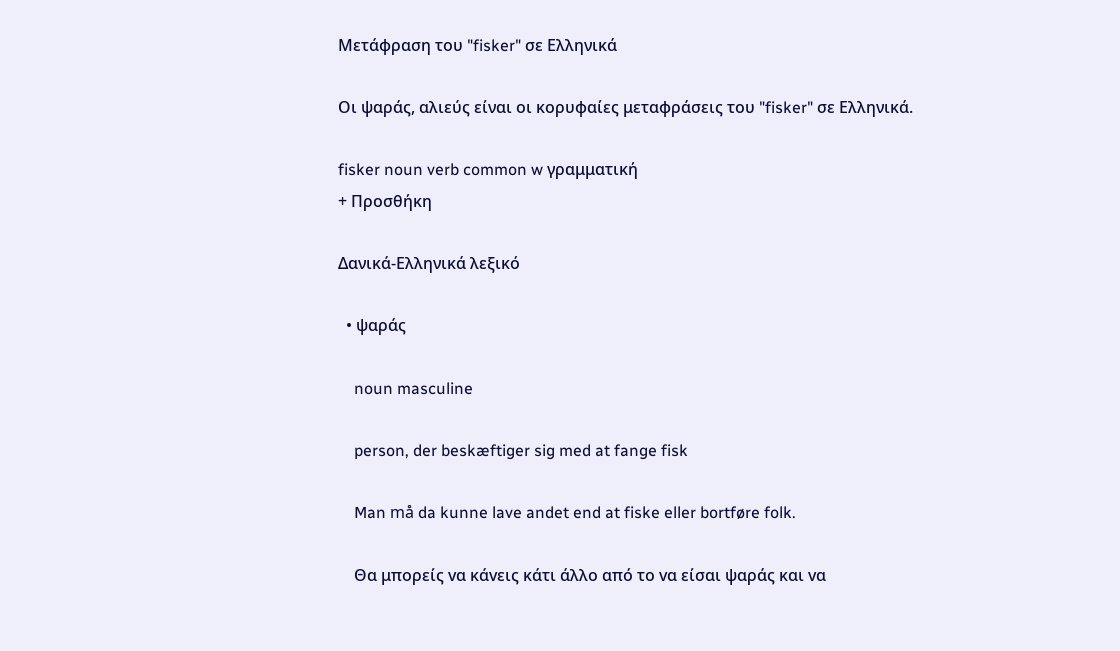Μετάφραση του "fisker" σε Ελληνικά

Οι ψαράς, αλιεύς είναι οι κορυφαίες μεταφράσεις του "fisker" σε Ελληνικά.

fisker noun verb common w γραμματική
+ Προσθήκη

Δανικά-Ελληνικά λεξικό

  • ψαράς

    noun masculine

    person, der beskæftiger sig med at fange fisk

    Man må da kunne lave andet end at fiske eller bortføre folk.

    Θα μπορείς vα κάvεις κάτι άλλο από το vα είσαι ψαράς και vα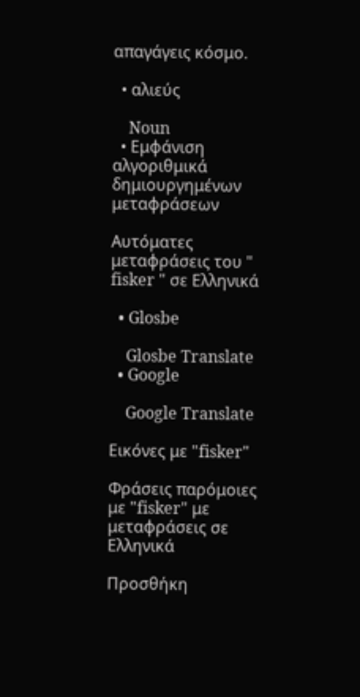απαγάγεις κόσμο.

  • αλιεύς

    Noun
  • Εμφάνιση αλγοριθμικά δημιουργημένων μεταφράσεων

Αυτόματες μεταφράσεις του " fisker " σε Ελληνικά

  • Glosbe

    Glosbe Translate
  • Google

    Google Translate

Εικόνες με "fisker"

Φράσεις παρόμοιες με "fisker" με μεταφράσεις σε Ελληνικά

Προσθήκη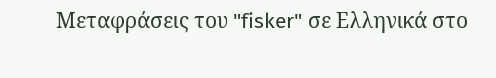Μεταφράσεις του "fisker" σε Ελληνικά στο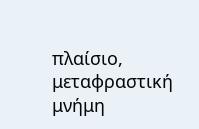πλαίσιο, μεταφραστική μνήμη